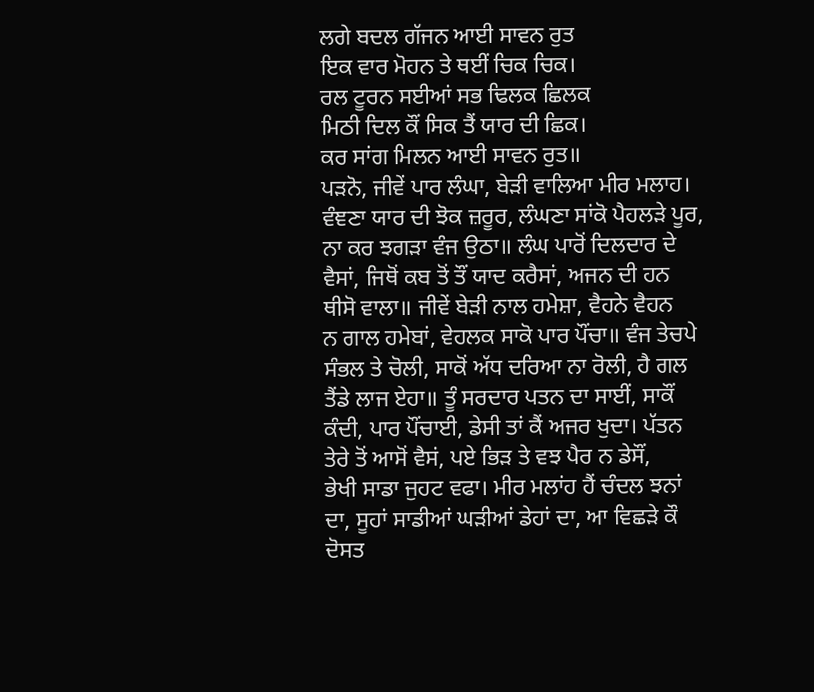ਲਗੇ ਬਦਲ ਗੱਜਨ ਆਈ ਸਾਵਨ ਰੁਤ
ਇਕ ਵਾਰ ਮੋਹਨ ਤੇ ਥਈਂ ਚਿਕ ਚਿਕ।
ਰਲ ਟੂਰਨ ਸਈਆਂ ਸਭ ਢਿਲਕ ਛਿਲਕ
ਮਿਠੀ ਦਿਲ ਕੌਂ ਸਿਕ ਤੈਂ ਯਾਰ ਦੀ ਛਿਕ।
ਕਰ ਸਾਂਗ ਮਿਲਨ ਆਈ ਸਾਵਨ ਰੁਤ॥
ਪੜਨੋ, ਜੀਵੇਂ ਪਾਰ ਲੰਘਾ, ਬੇੜੀ ਵਾਲਿਆ ਮੀਰ ਮਲਾਹ।
ਵੰਞਣਾ ਯਾਰ ਦੀ ਝੋਕ ਜ਼ਰੂਰ, ਲੰਘਣਾ ਸਾਂਕੋ ਪੈਹਲੜੇ ਪੂਰ,
ਨਾ ਕਰ ਝਗੜਾ ਵੰਜ ਉਠਾ॥ ਲੰਘ ਪਾਰੋਂ ਦਿਲਦਾਰ ਦੇ
ਵੈਸਾਂ, ਜਿਥੋਂ ਕਬ ਤੋਂ ਤੌਂ ਯਾਦ ਕਰੈਸਾਂ, ਅਜਨ ਦੀ ਹਨ
ਥੀਸੋ ਵਾਲਾ॥ ਜੀਵੇਂ ਬੇੜੀ ਨਾਲ ਹਮੇਸ਼ਾ, ਵੈਹਨੇ ਵੈਹਨ
ਨ ਗਾਲ ਹਮੇਬਾਂ, ਵੇਹਲਕ ਸਾਕੋ ਪਾਰ ਪੌਂਚਾ॥ ਵੰਜ ਤੇਚਪੇ
ਸੰਭਲ ਤੇ ਚੋਲੀ, ਸਾਕੋਂ ਅੱਧ ਦਰਿਆ ਨਾ ਰੋਲੀ, ਹੈ ਗਲ
ਤੈਂਡੇ ਲਾਜ ਏਹਾ॥ ਤੂੰ ਸਰਦਾਰ ਪਤਨ ਦਾ ਸਾਈਂ, ਸਾਕੌਂ
ਕੰਦੀ, ਪਾਰ ਪੌਂਚਾਈ, ਡੇਸੀ ਤਾਂ ਕੈਂ ਅਜਰ ਖੁਦਾ। ਪੱਤਨ
ਤੇਰੇ ਤੋਂ ਆਸੋਂ ਵੈਸਂ, ਪਏ ਭਿੜ ਤੇ ਵਝ ਪੈਰ ਨ ਡੇਸੌਂ,
ਭੇਖੀ ਸਾਡਾ ਜੁਹਟ ਵਫਾ। ਮੀਰ ਮਲਾਂਹ ਹੈਂ ਚੰਦਲ ਝਨਾਂ
ਦਾ, ਸੂਹਾਂ ਸਾਡੀਆਂ ਘੜੀਆਂ ਡੇਹਾਂ ਦਾ, ਆ ਵਿਛੜੇ ਕੌ
ਦੋਸਤ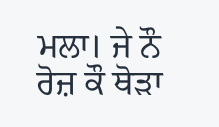ਮਲਾ। ਜੇ ਨੌ ਰੋਜ਼ ਕੌ ਥੋੜਾ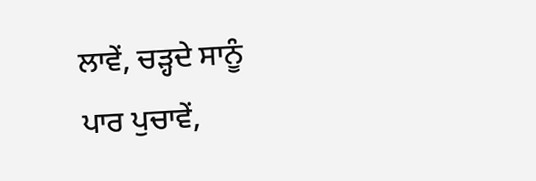ਲਾਵੇਂ, ਚੜ੍ਹਦੇ ਸਾਨੂੰ
ਪਾਰ ਪੁਚਾਵੇਂ,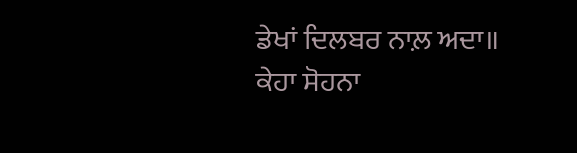ਡੇਖਾਂ ਦਿਲਬਰ ਨਾਲ਼ ਅਦਾ॥
ਕੇਹਾ ਸੋਹਨਾ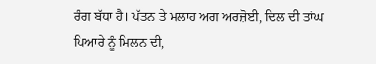ਰੰਗ ਬੱਧਾ ਹੈ। ਪੱਤਨ ਤੇ ਮਲਾਹ ਅਗ ਅਰਜ਼ੋਈ, ਦਿਲ ਦੀ ਤਾਂਘ ਪਿਆਰੇ ਨੂੰ ਮਿਲਨ ਦੀ,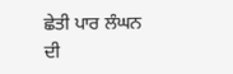ਛੇਤੀ ਪਾਰ ਲੰਘਨ ਦੀ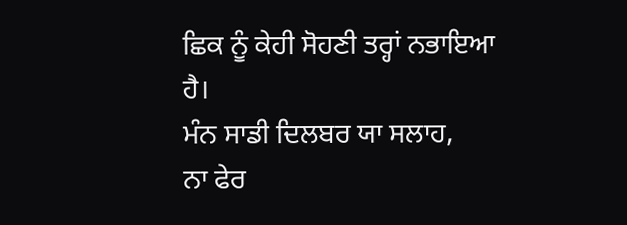ਛਿਕ ਨੂੰ ਕੇਹੀ ਸੋਹਣੀ ਤਰ੍ਹਾਂ ਨਭਾਇਆ ਹੈ।
ਮੰਨ ਸਾਡੀ ਦਿਲਬਰ ਯਾ ਸਲਾਹ,
ਨਾ ਫੇਰ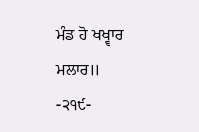ਮੰਡ ਹੋ ਖਖ੍ਵਾਰ ਮਲਾਰ॥
-੨੧੯-